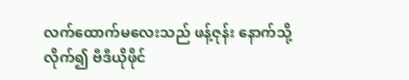လက်ထောက်မလေးသည် ဖန့်ဇုန်း နောက်သို့လိုက်၍ ဗီဒီယိုဖိုင်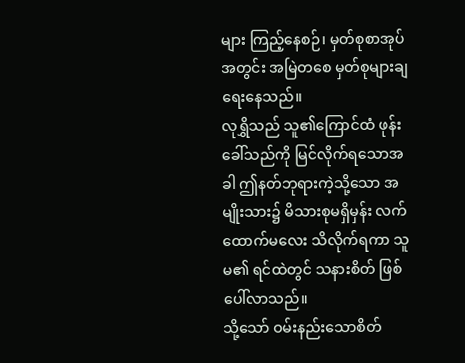များ ကြည့်နေစဉ်၊ မှတ်စုစာအုပ်အတွင်း အမြဲတစေ မှတ်စုများချရေးနေသည်။
လုရွှိသည် သူ၏ကြောင်ထံ ဖုန်းခေါ်သည်ကို မြင်လိုက်ရသောအခါ ဤနတ်ဘုရားကဲ့သို့သော အမျိုးသား၌ မိသားစုမရှိမှန်း လက်ထောက်မလေး သိလိုက်ရကာ သူမ၏ ရင်ထဲတွင် သနားစိတ် ဖြစ်ပေါ်လာသည်။
သို့သော် ဝမ်းနည်းသောစိတ်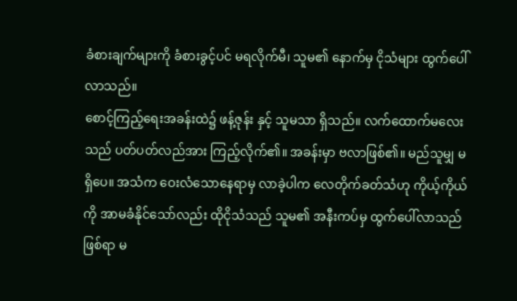ခံစားချက်များကို ခံစားခွင့်ပင် မရလိုက်မီ၊ သူမ၏ နောက်မှ ငိုသံများ ထွက်ပေါ်လာသည်။
စောင့်ကြည့်ရေးအခန်းထဲ၌ ဖန့်ဇုန်း နှင့် သူမသာ ရှိသည်။ လက်ထောက်မလေးသည် ပတ်ပတ်လည်အား ကြည့်လိုက်၏။ အခန်းမှာ ဗလာဖြစ်၏။ မည်သူမျှ မရှိပေ။ အသံက ဝေးလံသောနေရာမှ လာခဲ့ပါက လေတိုက်ခတ်သံဟု ကိုယ့်ကိုယ်ကို အာမခံနိုင်သော်လည်း ထိုငိုသံသည် သူမ၏ အနီးကပ်မှ ထွက်ပေါ်လာသည် ဖြစ်ရာ မ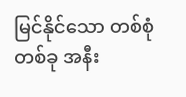မြင်နိုင်သော တစ်စုံတစ်ခု အနီး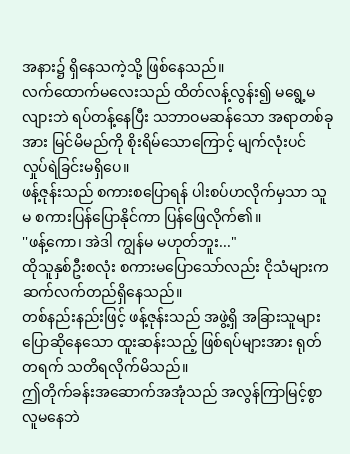အနား၌ ရှိနေသကဲ့သို့ ဖြစ်နေသည်။
လက်ထောက်မလေးသည် ထိတ်လန့်လွန်း၍ မရွေ့မလျားဘဲ ရပ်တန့်နေပြီး သဘာဝမဆန်သော အရာတစ်ခုအား မြင်မိမည်ကို စိုးရိမ်သောကြောင့် မျက်လုံးပင် လှုပ်ရဲခြင်းမရှိပေ။
ဖန့်ဇုန်းသည် စကားစပြောရန် ပါးစပ်ဟလိုက်မှသာ သူမ စကားပြန်ပြောနိုင်ကာ ပြန်ဖြေလိုက်၏။
''ဖန့်ကော၊ အဲဒါ ကျွန်မ မဟုတ်ဘူး..."
ထိုသူနှစ်ဦးစလုံး စကားမပြောသော်လည်း ငိုသံများက ဆက်လက်တည်ရှိနေသည်။
တစ်နည်းနည်းဖြင့် ဖန့်ဇုန်းသည် အဖွဲ့ရှိ အခြားသူများ ပြောဆိုနေသော ထူးဆန်းသည့် ဖြစ်ရပ်များအား ရုတ်တရက် သတိရလိုက်မိသည်။
ဤတိုက်ခန်းအဆောက်အအုံသည် အလွန်ကြာမြင့်စွာ လူမနေဘဲ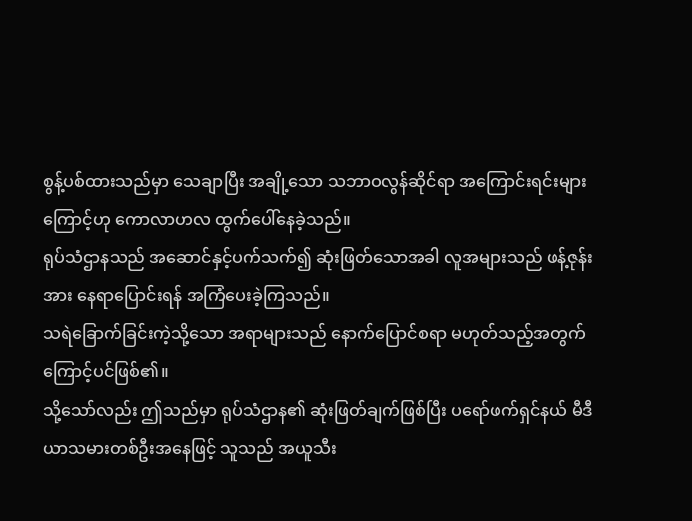စွန့်ပစ်ထားသည်မှာ သေချာပြီး အချို့သော သဘာဝလွန်ဆိုင်ရာ အကြောင်းရင်းများကြောင့်ဟု ကောလာဟလ ထွက်ပေါ်နေခဲ့သည်။
ရုပ်သံဌာနသည် အဆောင်နှင့်ပက်သက်၍ ဆုံးဖြတ်သောအခါ လူအများသည် ဖန့်ဇုန်းအား နေရာပြောင်းရန် အကြံပေးခဲ့ကြသည်။
သရဲခြောက်ခြင်းကဲ့သို့သော အရာများသည် နောက်ပြောင်စရာ မဟုတ်သည့်အတွက်ကြောင့်ပင်ဖြစ်၏။
သို့သော်လည်း ဤသည်မှာ ရုပ်သံဌာန၏ ဆုံးဖြတ်ချက်ဖြစ်ပြီး ပရော်ဖက်ရှင်နယ် မီဒီယာသမားတစ်ဦးအနေဖြင့် သူသည် အယူသီး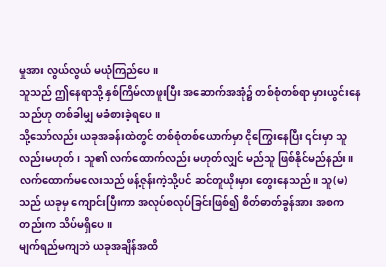မှုအား လွယ်လွယ် မယုံကြည်ပေ။
သူသည် ဤနေရာသို့ နှစ်ကြိမ်လာဖူးပြီး အဆောက်အအုံ၌ တစ်စုံတစ်ရာ မှားယွင်းနေသည်ဟု တစ်ခါမျှ မခံစားခဲ့ရပေ။
သို့သော်လည်း ယခုအခန်းထဲတွင် တစ်စုံတစ်ယောက်မှာ ငိုကြွေးနေပြီး ၎င်းမှာ သူလည်းမဟုတ်၊ သူ၏ လက်ထောက်လည်း မဟုတ်လျှင် မည်သူ ဖြစ်နိုင်မည်နည်း။
လက်ထောက်မလေးသည် ဖန့်ဇုန်းကဲ့သို့ပင် ဆင်တူယိုးမှား တွေးနေသည်။ သူ(မ)သည် ယခုမှ ကျောင်းပြီးကာ အလုပ်စလုပ်ခြင်းဖြစ်၍ စိတ်ဓာတ်ခွန်အား အစကတည်းက သိပ်မရှိပေ။
မျက်ရည်မကျဘဲ ယခုအချိန်အထိ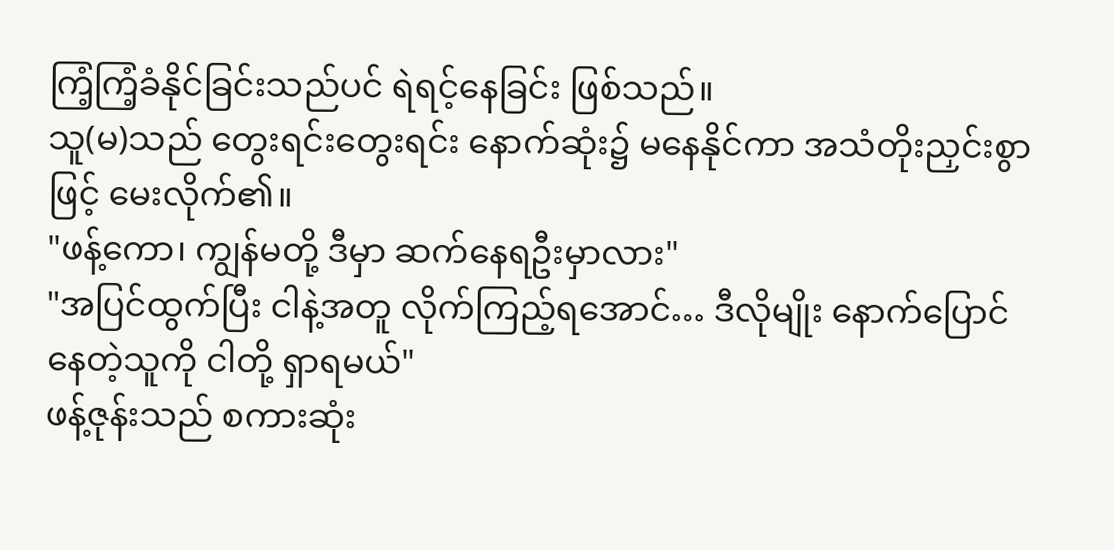ကြံ့ကြံ့ခံနိုင်ခြင်းသည်ပင် ရဲရင့်နေခြင်း ဖြစ်သည်။
သူ(မ)သည် တွေးရင်းတွေးရင်း နောက်ဆုံး၌ မနေနိုင်ကာ အသံတိုးညှင်းစွာဖြင့် မေးလိုက်၏။
"ဖန့်ကော၊ ကျွန်မတို့ ဒီမှာ ဆက်နေရဦးမှာလား"
"အပြင်ထွက်ပြီး ငါနဲ့အတူ လိုက်ကြည့်ရအောင်… ဒီလိုမျိုး နောက်ပြောင်နေတဲ့သူကို ငါတို့ ရှာရမယ်"
ဖန့်ဇုန်းသည် စကားဆုံး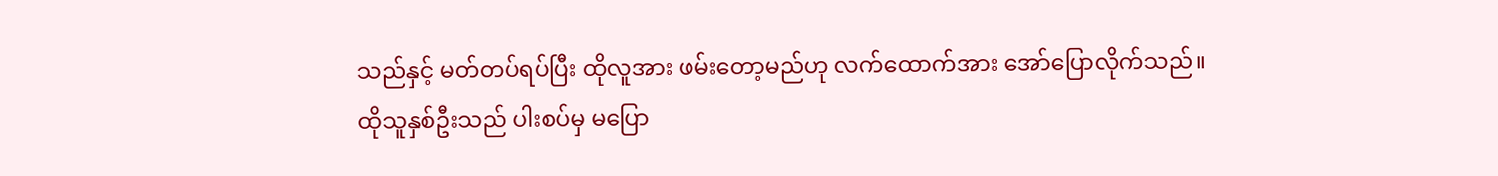သည်နှင့် မတ်တပ်ရပ်ပြီး ထိုလူအား ဖမ်းတော့မည်ဟု လက်ထောက်အား အော်ပြောလိုက်သည်။
ထိုသူနှစ်ဦးသည် ပါးစပ်မှ မပြော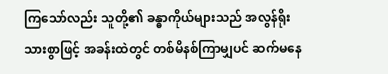ကြသော်လည်း သူတို့၏ ခန္ဓာကိုယ်များသည် အလွန်ရိုးသားစွာဖြင့် အခန်းထဲတွင် တစ်မိနစ်ကြာမျှပင် ဆက်မနေ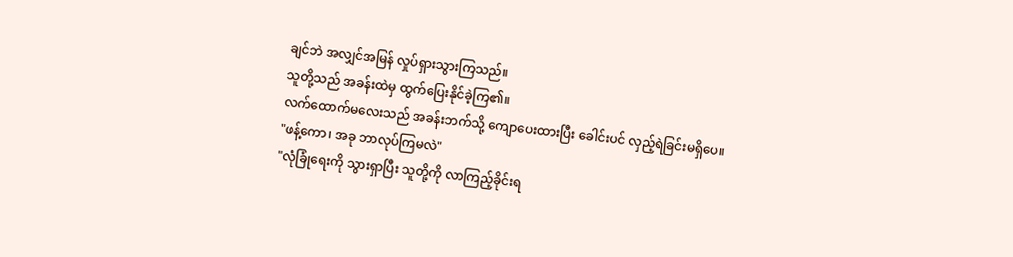ချင်ဘဲ အလျှင်အမြန် လှုပ်ရှားသွားကြသည်။
သူတို့သည် အခန်းထဲမှ ထွက်ပြေးနိုင်ခဲ့ကြ၏။
လက်ထောက်မလေးသည် အခန်းဘက်သို့ ကျောပေးထားပြီး ခေါင်းပင် လှည့်ရဲခြင်းမရှိပေ။
"ဖန့်ကော၊ အခု ဘာလုပ်ကြမလဲ"
"လုံခြုံရေးကို သွားရှာပြီး သူတို့ကို လာကြည့်ခိုင်းရ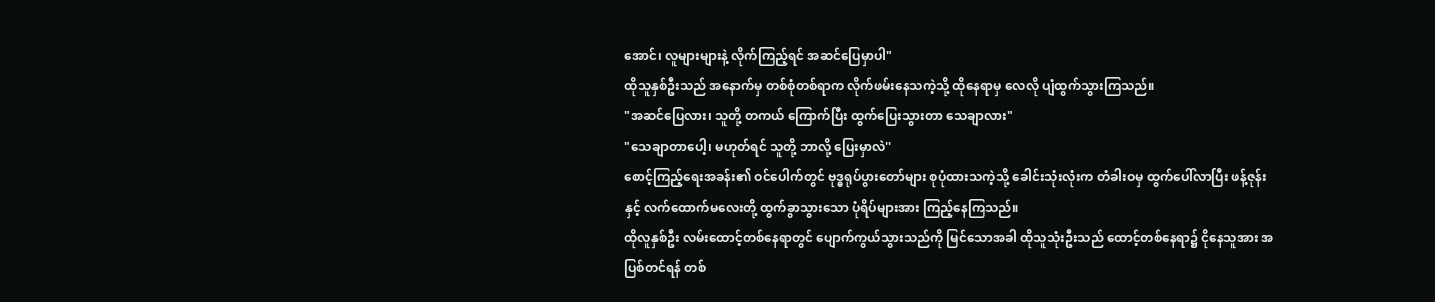အောင်၊ လူများများနဲ့ လိုက်ကြည့်ရင် အဆင်ပြေမှာပါ"
ထိုသူနှစ်ဦးသည် အနောက်မှ တစ်စုံတစ်ရာက လိုက်ဖမ်းနေသကဲ့သို့ ထိုနေရာမှ လေလို ပျံထွက်သွားကြသည်။
"အဆင်ပြေလား၊ သူတို့ တကယ် ကြောက်ပြီး ထွက်ပြေးသွားတာ သေချာလား"
"သေချာတာပေါ့၊ မဟုတ်ရင် သူတို့ ဘာလို့ ပြေးမှာလဲ''
စောင့်ကြည့်ရေးအခန်း၏ ဝင်ပေါက်တွင် ဗုဒ္ဓရုပ်ပွားတော်များ စုပုံထားသကဲ့သို့ ခေါင်းသုံးလုံးက တံခါးဝမှ ထွက်ပေါ်လာပြီး ဖန့်ဇုန်းနှင့် လက်ထောက်မလေးတို့ ထွက်ခွာသွားသော ပုံရိပ်များအား ကြည့်နေကြသည်။
ထိုလူနှစ်ဦး လမ်းထောင့်တစ်နေရာတွင် ပျောက်ကွယ်သွားသည်ကို မြင်သောအခါ ထိုသူသုံးဦးသည် ထောင့်တစ်နေရာ၌ ငိုနေသူအား အပြစ်တင်ရန် တစ်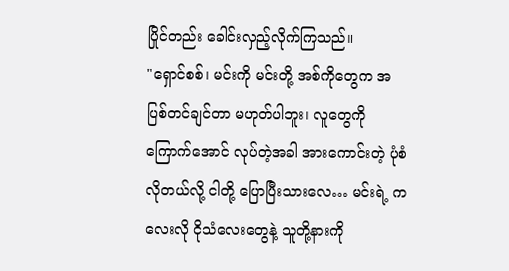ပြိုင်တည်း ခေါင်းလှည့်လိုက်ကြသည်။
"ရှောင်စစ်၊ မင်းကို မင်းတို့ အစ်ကိုတွေက အပြစ်တင်ချင်တာ မဟုတ်ပါဘူး၊ လူတွေကို ကြောက်အောင် လုပ်တဲ့အခါ အားကောင်းတဲ့ ပုံစံလိုတယ်လို့ ငါတို့ ပြောပြီးသားလေ… မင်းရဲ့ ကလေးလို ငိုသံလေးတွေနဲ့ သူတို့နားကို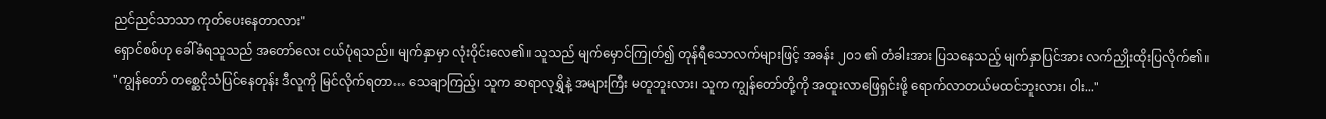ညင်ညင်သာသာ ကုတ်ပေးနေတာလား"
ရှောင်စစ်ဟု ခေါ်ခံရသူသည် အတော်လေး ငယ်ပုံရသည်။ မျက်နှာမှာ လုံးဝိုင်းလေ၏။ သူသည် မျက်မှောင်ကြုတ်၍ တုန်ရီသောလက်များဖြင့် အခန်း ၂၀၁ ၏ တံခါးအား ပြသနေသည့် မျက်နှာပြင်အား လက်ညှိုးထိုးပြလိုက်၏။
"ကျွန်တော် တစ္ဆေငိုသံပြင်နေတုန်း ဒီလူကို မြင်လိုက်ရတာ… သေချာကြည့်၊ သူက ဆရာလုရွှိနဲ့ အများကြီး မတူဘူးလား၊ သူက ကျွန်တော်တို့ကို အထူးလာဖြေရှင်းဖို့ ရောက်လာတယ်မထင်ဘူးလား၊ ဝါး..."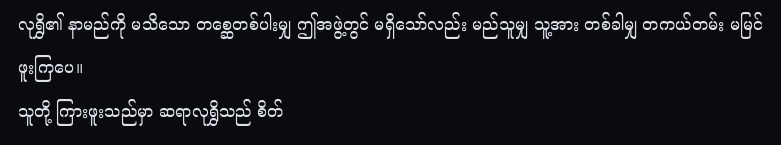လုရွှိ၏ နာမည်ကို မသိသော တစ္ဆေတစ်ပါးမျှ ဤအဖွဲ့တွင် မရှိသော်လည်း မည်သူမျှ သူ့အား တစ်ခါမျှ တကယ်တမ်း မမြင်ဖူးကြပေ။
သူတို့ ကြားဖူးသည်မှာ ဆရာလုရွှိသည် စိတ်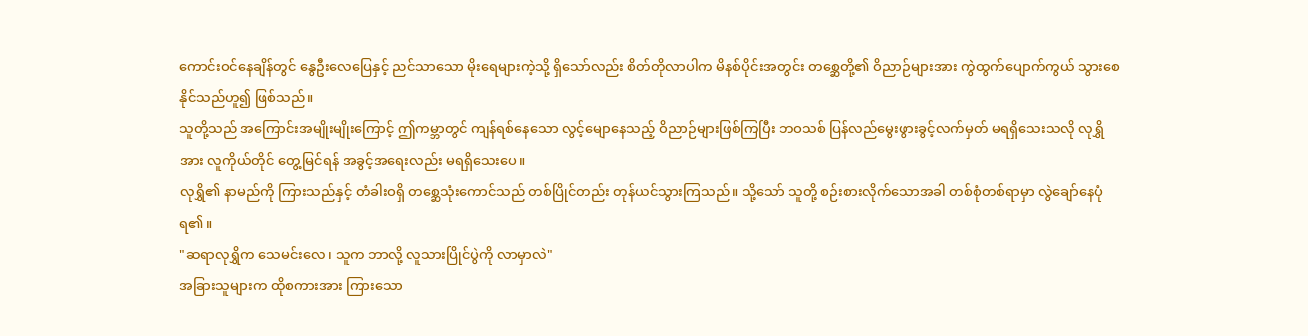ကောင်းဝင်နေချိန်တွင် နွေဦးလေပြေနှင့် ညင်သာသော မိုးရေများကဲ့သို့ ရှိသော်လည်း စိတ်တိုလာပါက မိနစ်ပိုင်းအတွင်း တစ္ဆေတို့၏ ဝိညာဉ်များအား ကွဲထွက်ပျောက်ကွယ် သွားစေနိုင်သည်ဟူ၍ ဖြစ်သည်။
သူတို့သည် အကြောင်းအမျိုးမျိုးကြောင့် ဤကမ္ဘာတွင် ကျန်ရစ်နေသော လွင့်မျောနေသည့် ဝိညာဉ်များဖြစ်ကြပြီး ဘဝသစ် ပြန်လည်မွေးဖွားခွင့်လက်မှတ် မရရှိသေးသလို လုရွှိအား လူကိုယ်တိုင် တွေ့မြင်ရန် အခွင့်အရေးလည်း မရရှိသေးပေ။
လုရွှိ၏ နာမည်ကို ကြားသည်နှင့် တံခါးဝရှိ တစ္ဆေသုံးကောင်သည် တစ်ပြိုင်တည်း တုန်ယင်သွားကြသည်။ သို့သော် သူတို့ စဉ်းစားလိုက်သောအခါ တစ်စုံတစ်ရာမှာ လွဲချော်နေပုံရ၏။
"ဆရာလုရွှိက သေမင်းလေ၊ သူက ဘာလို့ လူသားပြိုင်ပွဲကို လာမှာလဲ"
အခြားသူများက ထိုစကားအား ကြားသော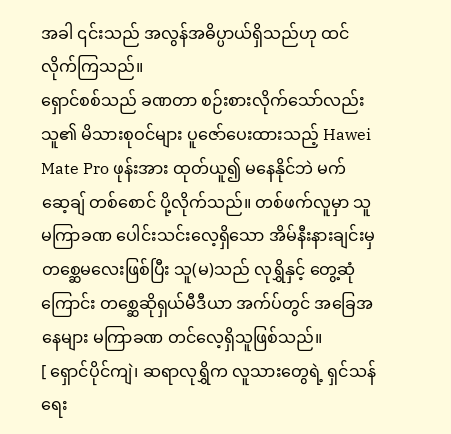အခါ ၎င်းသည် အလွန်အဓိပ္ပာယ်ရှိသည်ဟု ထင်လိုက်ကြသည်။
ရှောင်စစ်သည် ခဏတာ စဉ်းစားလိုက်သော်လည်း သူ၏ မိသားစုဝင်များ ပူဇော်ပေးထားသည့် Hawei Mate Pro ဖုန်းအား ထုတ်ယူ၍ မနေနိုင်ဘဲ မက်ဆေ့ချ် တစ်စောင် ပို့လိုက်သည်။ တစ်ဖက်လူမှာ သူ မကြာခဏ ပေါင်းသင်းလေ့ရှိသော အိမ်နီးနားချင်းမှ တစ္ဆေမလေးဖြစ်ပြီး သူ(မ)သည် လုရွှိနှင့် တွေ့ဆုံကြောင်း တစ္ဆေဆိုရှယ်မီဒီယာ အက်ပ်တွင် အခြေအနေများ မကြာခဏ တင်လေ့ရှိသူဖြစ်သည်။
[ ရှောင်ပိုင်ကျဲ၊ ဆရာလုရွှိက လူသားတွေရဲ့ ရှင်သန်ရေး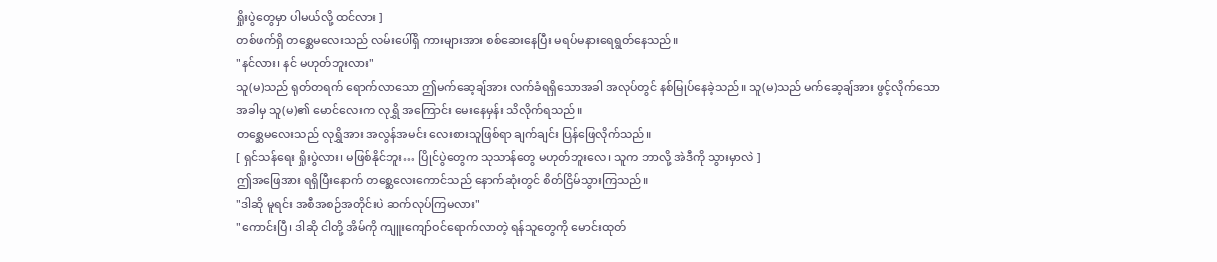ရှိုးပွဲတွေမှာ ပါမယ်လို့ ထင်လား ]
တစ်ဖက်ရှိ တစ္ဆေမလေးသည် လမ်းပေါ်ရှိ ကားများအား စစ်ဆေးနေပြီး မရပ်မနားရေရွတ်နေသည်။
"နင်လား၊ နင် မဟုတ်ဘူးလား"
သူ(မ)သည် ရုတ်တရက် ရောက်လာသော ဤမက်ဆေ့ချ်အား လက်ခံရရှိသောအခါ အလုပ်တွင် နစ်မြုပ်နေခဲ့သည်။ သူ(မ)သည် မက်ဆေ့ချ်အား ဖွင့်လိုက်သောအခါမှ သူ(မ)၏ မောင်လေးက လုရွှိ အကြောင်း မေးနေမှန်း သိလိုက်ရသည်။
တစ္ဆေမလေးသည် လုရွှိအား အလွန်အမင်း လေးစားသူဖြစ်ရာ ချက်ချင်း ပြန်ဖြေလိုက်သည်။
[ ရှင်သန်ရေး ရှိုးပွဲလား၊ မဖြစ်နိုင်ဘူး… ပြိုင်ပွဲတွေက သုသာန်တွေ မဟုတ်ဘူးလေ၊ သူက ဘာလို့ အဲဒီကို သွားမှာလဲ ]
ဤအဖြေအား ရရှိပြီးနောက် တစ္ဆေလေးကောင်သည် နောက်ဆုံးတွင် စိတ်ငြိမ်သွားကြသည်။
"ဒါဆို မူရင်း အစီအစဉ်အတိုင်းပဲ ဆက်လုပ်ကြမလား"
"ကောင်းပြီ၊ ဒါဆို ငါတို့ အိမ်ကို ကျူးကျော်ဝင်ရောက်လာတဲ့ ရန်သူတွေကို မောင်းထုတ်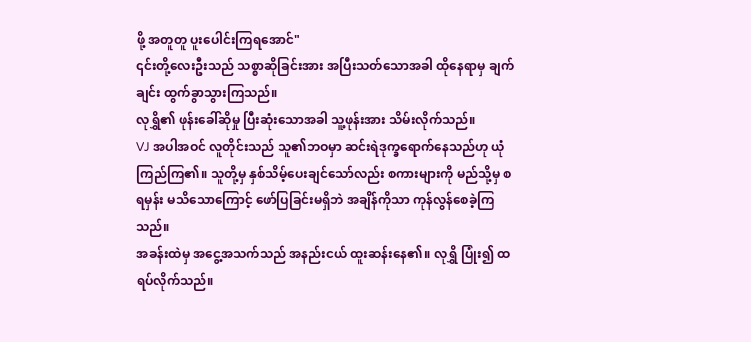ဖို့ အတူတူ ပူးပေါင်းကြရအောင်"
၎င်းတို့လေးဦးသည် သစ္စာဆိုခြင်းအား အပြီးသတ်သောအခါ ထိုနေရာမှ ချက်ချင်း ထွက်ခွာသွားကြသည်။
လုရွှိ၏ ဖုန်းခေါ်ဆိုမှု ပြီးဆုံးသောအခါ သူ့ဖုန်းအား သိမ်းလိုက်သည်။
VJ အပါအဝင် လူတိုင်းသည် သူ၏ဘဝမှာ ဆင်းရဲဒုက္ခရောက်နေသည်ဟု ယုံကြည်ကြ၏။ သူတို့မှ နှစ်သိမ့်ပေးချင်သော်လည်း စကားများကို မည်သို့မှ စရမှန်း မသိသောကြောင့် ဖော်ပြခြင်းမရှိဘဲ အချိန်ကိုသာ ကုန်လွန်စေခဲ့ကြသည်။
အခန်းထဲမှ အငွေ့အသက်သည် အနည်းငယ် ထူးဆန်းနေ၏။ လုရွှိ ပြုံး၍ ထရပ်လိုက်သည်။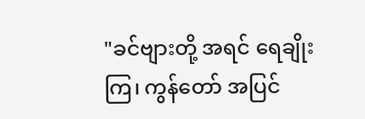"ခင်ဗျားတို့ အရင် ရေချိုးကြ၊ ကွန်တော် အပြင်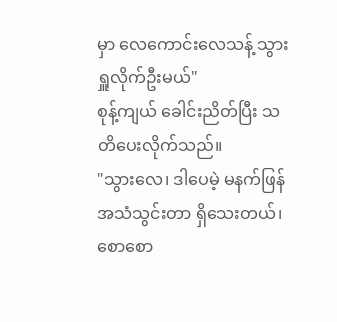မှာ လေကောင်းလေသန့် သွားရှူလိုက်ဦးမယ်"
စုန့်ကျယ် ခေါင်းညိတ်ပြီး သတိပေးလိုက်သည်။
"သွားလေ၊ ဒါပေမဲ့ မနက်ဖြန် အသံသွင်းတာ ရှိသေးတယ်၊ စောစော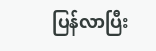ပြန်လာပြီး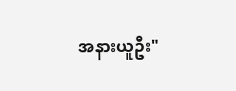အနားယူဦး"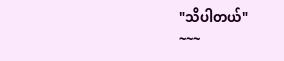"သိပါတယ်"
~~~